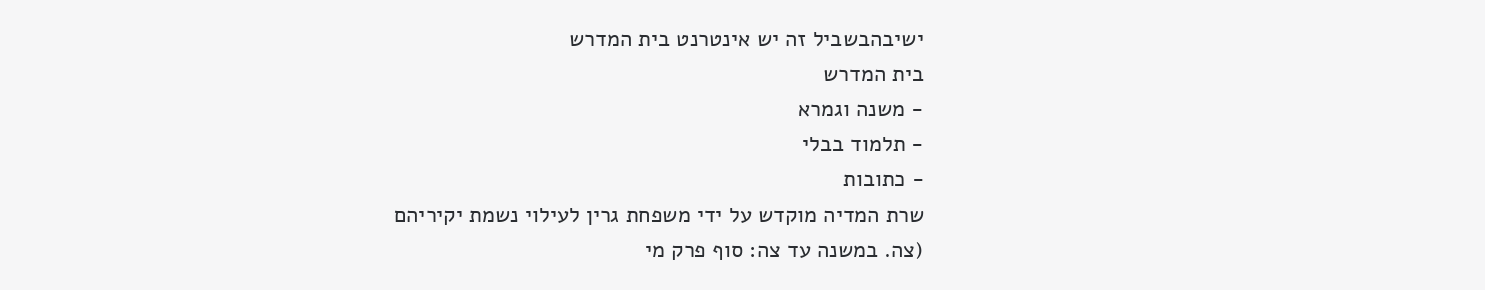ישיבהבשביל זה יש אינטרנט בית המדרש
בית המדרש
- משנה וגמרא
- תלמוד בבלי
- כתובות
שרת המדיה מוקדש על ידי משפחת גרין לעילוי נשמת יקיריהם
(צה. במשנה עד צה: סוף פרק מי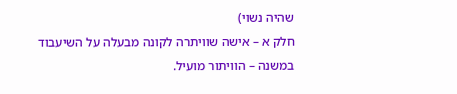שהיה נשוי)
חלק א – אישה שוויתרה לקונה מבעלה על השיעבוד
במשנה – הוויתור מועיל.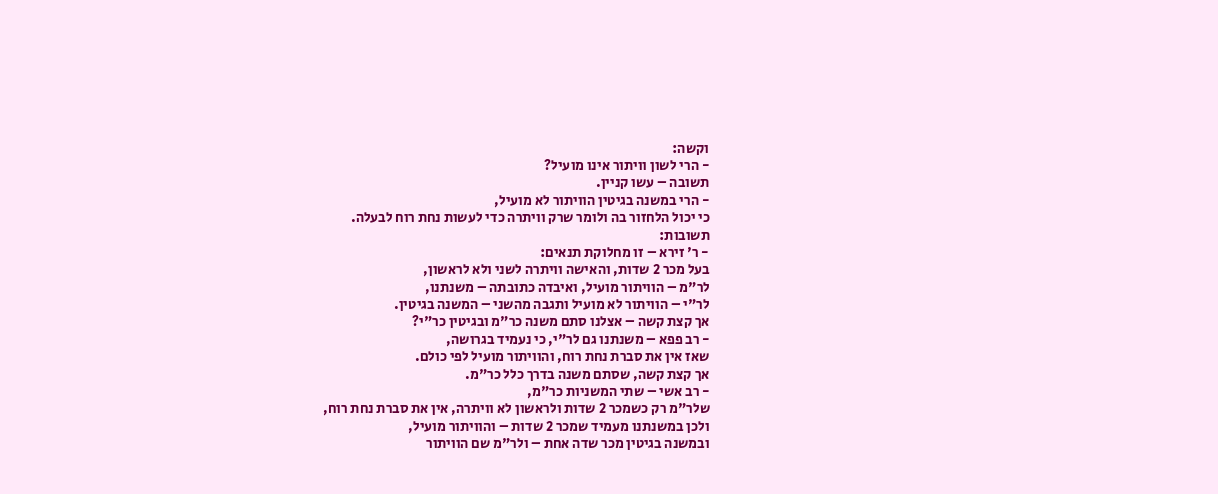וקשה:
- הרי לשון וויתור אינו מועיל?
תשובה – עשו קניין.
- הרי במשנה בגיטין הוויתור לא מועיל,
כי יכול הלחזור בה ולומר שרק וויתרה כדי לעשות נחת רוח לבעלה.
תשובות:
- ר' זירא – זו מחלוקת תנאים:
בעל מכר 2 שדות, והאישה וויתרה לשני ולא לראשון,
לר"מ – הוויתור מועיל, ואיבדה כתובתה – משנתנו,
לר"י – הוויתור לא מועיל ותגבה מהשני – המשנה בגיטין.
אך קצת קשה – אצלנו סתם משנה כר"מ ובגיטין כר"י?
- רב פפא – משנתנו גם לר"י, כי נעמיד בגרושה,
שאז אין את סברת נחת רוח, והוויתור מועיל לפי כולם.
אך קצת קשה, שסתם משנה בדרך כלל כר"מ.
- רב אשי – שתי המשניות כר"מ,
שלר"מ רק כשמכר 2 שדות ולראשון לא וויתרה, אין את סברת נחת רוח,
ולכן במשנתנו מעמיד שמכר 2 שדות – והוויתור מועיל,
ובמשנה בגיטין מכר שדה אחת – ולר"מ שם הוויתור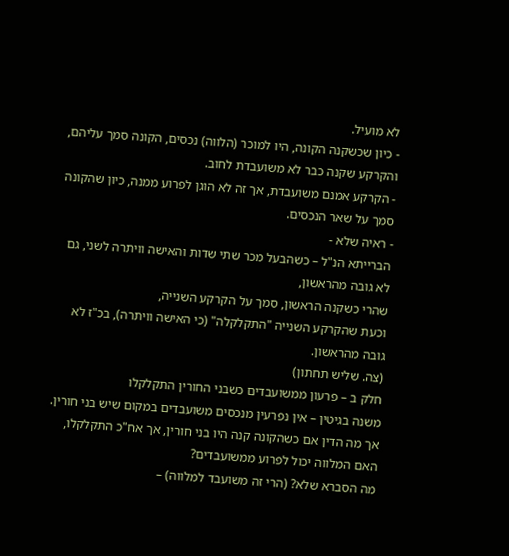לא מועיל.
- כיון שכשקנה הקונה, היו למוכר (הלווה) נכסים, הקונה סמך עליהם, והקרקע שקנה כבר לא משועבדת לחוב.
- הקרקע אמנם משועבדת, אך זה לא הוגן לפרוע ממנה, כיון שהקונה סמך על שאר הנכסים.
- ראיה שלא -
הברייתא הנ"ל – כשהבעל מכר שתי שדות והאישה וויתרה לשני, גם לא גובה מהראשון,
שהרי כשקנה הראשון, סמך על הקרקע השנייה,
וכעת שהקרקע השנייה "התקלקלה" (כי האישה וויתרה), בכ"ז לא גובה מהראשון.
(צה. שליש תחתון)
חלק ב – פרעון ממשועבדים כשבני החורין התקלקלו
משנה בגיטין – אין נפרעין מנכסים משועבדים במקום שיש בני חורין.
אך מה הדין אם כשהקונה קנה היו בני חורין, אך אח"כ התקלקלו, האם המלווה יכול לפרוע ממשועבדים?
מה הסברא שלא? (הרי זה משועבד למלווה) –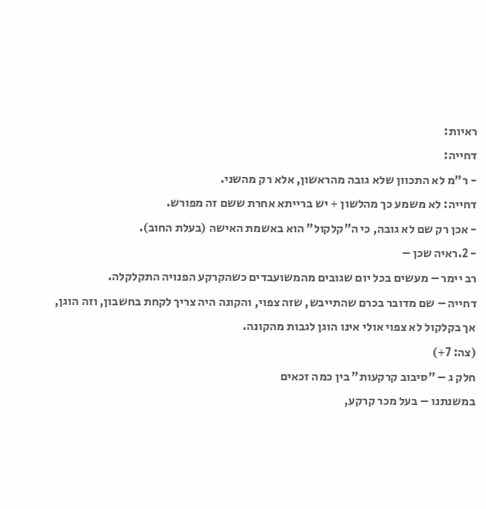ראיות:
דחייה:
- ר"מ לא התכוון שלא גובה מהראשון, אלא רק מהשני.
דחייה: לא משמע כך מהלשון + יש ברייתא אחרת ששם זה מפורש.
- אכן רק שם לא גובה, כי ה"קלקול" הוא באשמת האישה (בעלת החוב).
- 2.ראיה שכן –
רב יימר – מעשים בכל יום שגובים מהמשועבדים כשהקרקע הפנויה התקלקלה.
דחייה – שם מדובר בכרם שהתייבש, שזה צפוי, והקונה היה צריך לקחת בחשבון, וזה הוגן,
אך בקלקול לא צפוי אולי אינו הוגן לגבות מהקונה.
(צה: 7+)
חלק ג – "סיבוב קרקעות" בין כמה זכאים
במשנתנו – בעל מכר קרקע,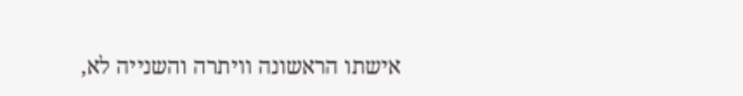אישתו הראשונה וויתרה והשנייה לא,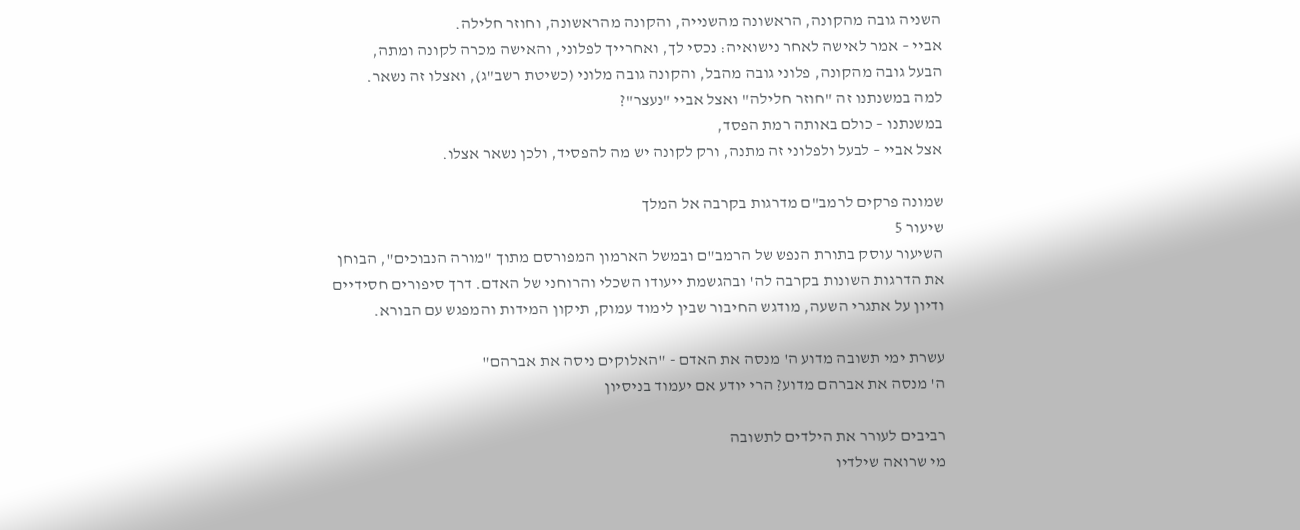השניה גובה מהקונה, הראשונה מהשנייה, והקונה מהראשונה, וחוזר חלילה.
אביי – אמר לאישה לאחר נישואיה: נכסי לך, ואחרייך לפלוני, והאישה מכרה לקונה ומתה,
הבעל גובה מהקונה, פלוני גובה מהבל, והקונה גובה מלוני (כשיטת רשב"ג), ואצלו זה נשאר.
למה במשנתנו זה "חוזר חלילה" ואצל אביי "נעצר"?
במשנתנו – כולם באותה רמת הפסד,
אצל אביי – לבעל ולפלוני זה מתנה, ורק לקונה יש מה להפסיד, ולכן נשאר אצלו.

שמונה פרקים לרמב"ם מדרגות בקרבה אל המלך
שיעור 5
השיעור עוסק בתורת הנפש של הרמב"ם ובמשל הארמון המפורסם מתוך "מורה הנבוכים", הבוחן את הדרגות השונות בקרבה לה' ובהגשמת ייעודו השכלי והרוחני של האדם. דרך סיפורים חסידיים ודיון על אתגרי השעה, מודגש החיבור שבין לימוד עמוק, תיקון המידות והמפגש עם הבורא.

עשרת ימי תשובה מדוע ה' מנסה את האדם - "האלוקים ניסה את אברהם"
ה' מנסה את אברהם מדוע? הרי יודע אם יעמוד בניסיון

רביבים לעורר את הילדים לתשובה
מי שרואה שילדיו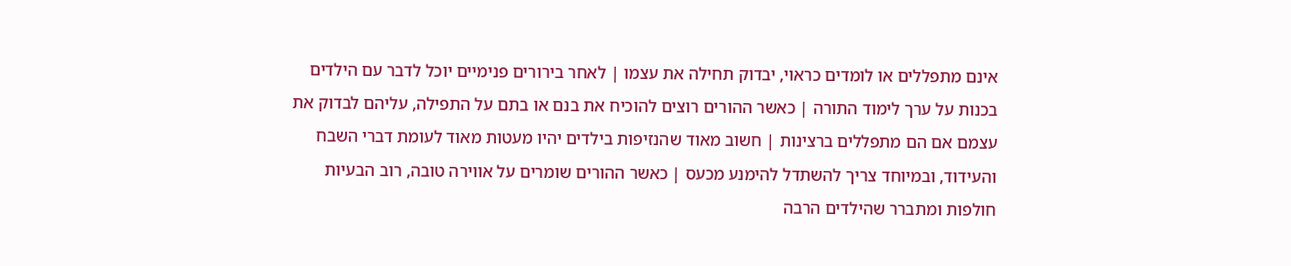אינם מתפללים או לומדים כראוי, יבדוק תחילה את עצמו | לאחר בירורים פנימיים יוכל לדבר עם הילדים בכנות על ערך לימוד התורה | כאשר ההורים רוצים להוכיח את בנם או בתם על התפילה, עליהם לבדוק את עצמם אם הם מתפללים ברצינות | חשוב מאוד שהנזיפות בילדים יהיו מעטות מאוד לעומת דברי השבח והעידוד, ובמיוחד צריך להשתדל להימנע מכעס | כאשר ההורים שומרים על אווירה טובה, רוב הבעיות חולפות ומתברר שהילדים הרבה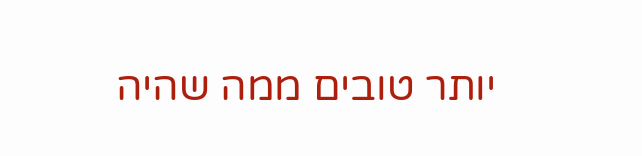יותר טובים ממה שהיה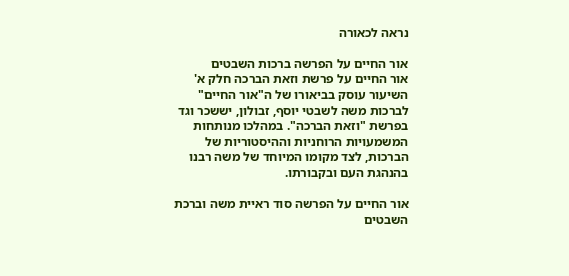נראה לכאורה

אור החיים על הפרשה ברכות השבטים
אור החיים על פרשת וזאת הברכה חלק א'
השיעור עוסק בביאורו של ה"אור החיים" לברכות משה לשבטי יוסף, זבולון, יששכר וגד בפרשת "וזאת הברכה". במהלכו מנותחות המשמעויות הרוחניות וההיסטוריות של הברכות, לצד מקומו המיוחד של משה רבנו בהנהגת העם ובקבורתו.

אור החיים על הפרשה סוד ראיית משה וברכת השבטים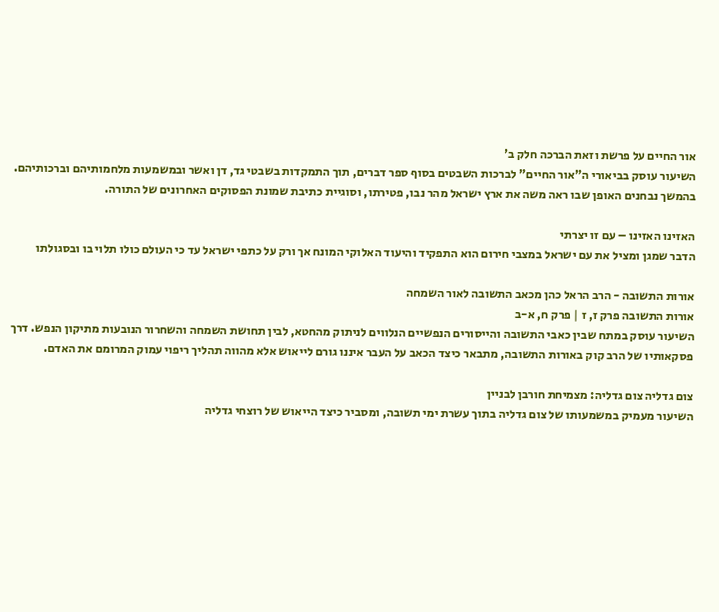אור החיים על פרשת וזאת הברכה חלק ב'
השיעור עוסק בביאורי ה"אור החיים" לברכות השבטים בסוף ספר דברים, תוך התמקדות בשבטי גד, דן ואשר ובמשמעות מלחמותיהם וברכותיהם. בהמשך נבחנים האופן שבו ראה משה את ארץ ישראל מהר נבו, פטירתו, וסוגיית כתיבת שמונת הפסוקים האחרונים של התורה.

האזינו האזינו – עם זו יצרתי
הדבר שמגן ומציל את עם ישראל במצבי חירום הוא התפקיד והיעוד האלוקי המונח אך ורק על כתפי ישראל עד כי העולם כולו תלוי בו ובסגולתו

אורות התשובה - הרב הראל כהן מכאב התשובה לאור השמחה
אורות התשובה פרק ז, ז | פרק ח, א-ב
השיעור עוסק במתח שבין כאבי התשובה והייסורים הנפשיים הנלווים לניתוק מהחטא, לבין תחושת השמחה והשחרור הנובעות מתיקון הנפש. דרך פסקאותיו של הרב קוק באורות התשובה, מתבאר כיצד הכאב על העבר איננו גורם לייאוש אלא מהווה תהליך ריפוי עמוק המרומם את האדם.

צום גדליה צום גדליה: מצמיחת חורבן לבניין
השיעור מעמיק במשמעותו של צום גדליה בתוך עשרת ימי תשובה, ומסביר כיצד הייאוש של רוצחי גדליה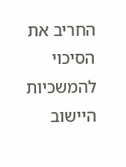החריב את הסיכוי להמשכיות היישוב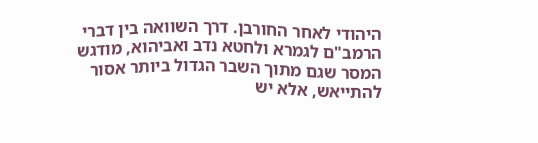היהודי לאחר החורבן. דרך השוואה בין דברי הרמב"ם לגמרא ולחטא נדב ואביהוא, מודגש המסר שגם מתוך השבר הגדול ביותר אסור להתייאש, אלא יש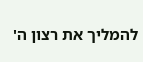להמליך את רצון ה'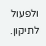ולפעול לתיקון.